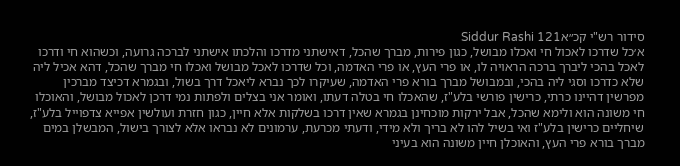סידור רש"י קכ״אSiddur Rashi 121
א׳כל שדרכו לאכול חי ואכלו מבושל, כגון פירות, מברך שהכל, דאישתני מדרכו והלכתו אישתני לברכה גרועה, וכשהוא חי ודרכו לאכל בהכי ליברך ברכה הראויה לו, או פרי העץ, או פרי האדמה, וכל שדרכו לאכל מבושל ואכלו חי מברך שהכל, דהא אכיל ליה שלא כדרכו וסגי ליה בהכי, ובמבושל מברך בורא פרי האדמה, שעיקרו לכך נברא ליאכל דרך בשול, ובגמרא דכיצד מברכין מפרשין דהיינו כרתי, כרישין פורשי בלע"ז, שהאכלו חי בטלה דעתו, ואומר אני בצלים ולפתות נמי דרכן לאכול מבושל, והאוכלו חי משונה הוא ולימא שהכל, אבל ירקות מוכחינן בגמרא שאין דרכו בשלקות אלא חיין, כגון חזרת ועולשין אפייא צדפוייל בלע"ז, שיחליים כרישין בלע"ז ואי בשיל להו לא בריך ולא מידי, ודעתי מכרעת, ערמונים לא נבראו אלא לצורך בישול, המבשלן במים מברך בורא פרי העץ, והאוכלן חיין משונה הוא בעיני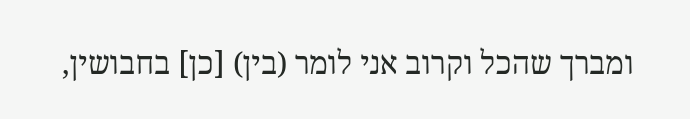ומברך שהכל וקרוב אני לומר (בין) [כן] בחבושין,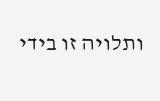ותלויה זו בידי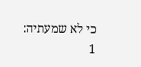כי לא שמעתיה:
1